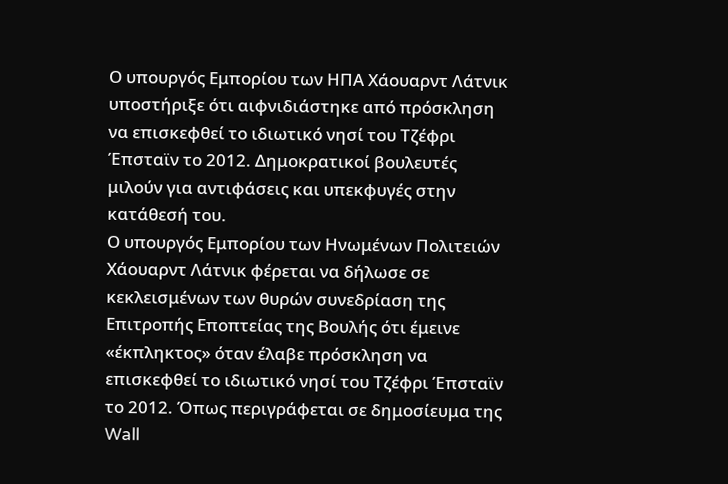Ο υπουργός Εμπορίου των ΗΠΑ Χάουαρντ Λάτνικ υποστήριξε ότι αιφνιδιάστηκε από πρόσκληση να επισκεφθεί το ιδιωτικό νησί του Τζέφρι Έπσταϊν το 2012. Δημοκρατικοί βουλευτές μιλούν για αντιφάσεις και υπεκφυγές στην κατάθεσή του.
Ο υπουργός Εμπορίου των Ηνωμένων Πολιτειών Χάουαρντ Λάτνικ φέρεται να δήλωσε σε κεκλεισμένων των θυρών συνεδρίαση της Επιτροπής Εποπτείας της Βουλής ότι έμεινε «έκπληκτος» όταν έλαβε πρόσκληση να επισκεφθεί το ιδιωτικό νησί του Τζέφρι Έπσταϊν το 2012. Όπως περιγράφεται σε δημοσίευμα της Wall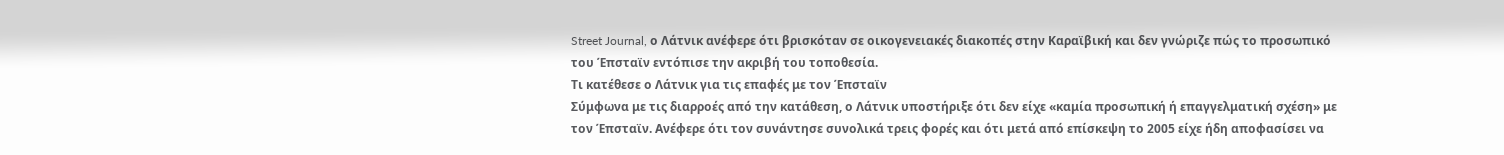Street Journal, ο Λάτνικ ανέφερε ότι βρισκόταν σε οικογενειακές διακοπές στην Καραϊβική και δεν γνώριζε πώς το προσωπικό του Έπσταϊν εντόπισε την ακριβή του τοποθεσία.
Τι κατέθεσε ο Λάτνικ για τις επαφές με τον Έπσταϊν
Σύμφωνα με τις διαρροές από την κατάθεση, ο Λάτνικ υποστήριξε ότι δεν είχε «καμία προσωπική ή επαγγελματική σχέση» με τον Έπσταϊν. Ανέφερε ότι τον συνάντησε συνολικά τρεις φορές και ότι μετά από επίσκεψη το 2005 είχε ήδη αποφασίσει να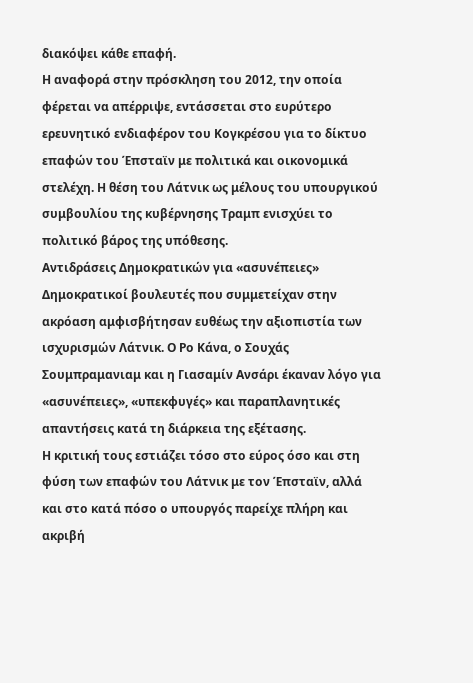διακόψει κάθε επαφή.
Η αναφορά στην πρόσκληση του 2012, την οποία φέρεται να απέρριψε, εντάσσεται στο ευρύτερο ερευνητικό ενδιαφέρον του Κογκρέσου για το δίκτυο επαφών του Έπσταϊν με πολιτικά και οικονομικά στελέχη. Η θέση του Λάτνικ ως μέλους του υπουργικού συμβουλίου της κυβέρνησης Τραμπ ενισχύει το πολιτικό βάρος της υπόθεσης.
Αντιδράσεις Δημοκρατικών για «ασυνέπειες»
Δημοκρατικοί βουλευτές που συμμετείχαν στην ακρόαση αμφισβήτησαν ευθέως την αξιοπιστία των ισχυρισμών Λάτνικ. Ο Ρο Κάνα, ο Σουχάς Σουμπραμανιαμ και η Γιασαμίν Ανσάρι έκαναν λόγο για «ασυνέπειες», «υπεκφυγές» και παραπλανητικές απαντήσεις κατά τη διάρκεια της εξέτασης.
Η κριτική τους εστιάζει τόσο στο εύρος όσο και στη φύση των επαφών του Λάτνικ με τον Έπσταϊν, αλλά και στο κατά πόσο ο υπουργός παρείχε πλήρη και ακριβή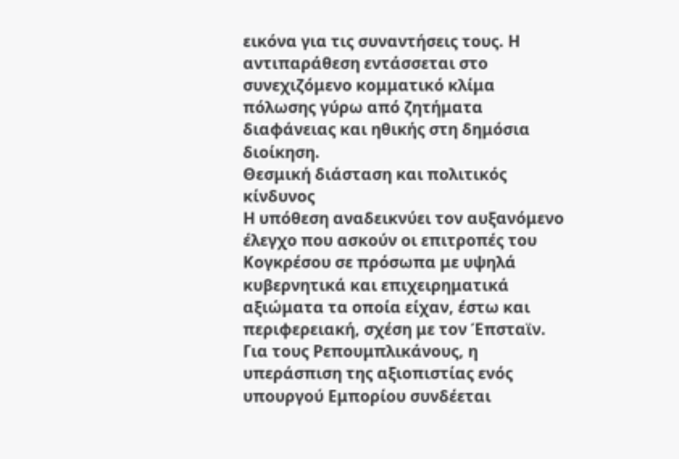εικόνα για τις συναντήσεις τους. Η αντιπαράθεση εντάσσεται στο συνεχιζόμενο κομματικό κλίμα πόλωσης γύρω από ζητήματα διαφάνειας και ηθικής στη δημόσια διοίκηση.
Θεσμική διάσταση και πολιτικός κίνδυνος
Η υπόθεση αναδεικνύει τον αυξανόμενο έλεγχο που ασκούν οι επιτροπές του Κογκρέσου σε πρόσωπα με υψηλά κυβερνητικά και επιχειρηματικά αξιώματα τα οποία είχαν, έστω και περιφερειακή, σχέση με τον Έπσταϊν. Για τους Ρεπουμπλικάνους, η υπεράσπιση της αξιοπιστίας ενός υπουργού Εμπορίου συνδέεται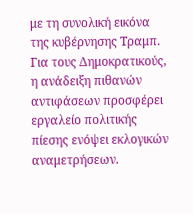με τη συνολική εικόνα της κυβέρνησης Τραμπ. Για τους Δημοκρατικούς, η ανάδειξη πιθανών αντιφάσεων προσφέρει εργαλείο πολιτικής πίεσης ενόψει εκλογικών αναμετρήσεων.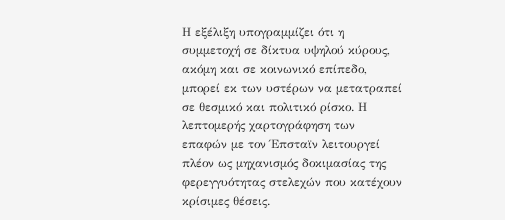Η εξέλιξη υπογραμμίζει ότι η συμμετοχή σε δίκτυα υψηλού κύρους, ακόμη και σε κοινωνικό επίπεδο, μπορεί εκ των υστέρων να μετατραπεί σε θεσμικό και πολιτικό ρίσκο. Η λεπτομερής χαρτογράφηση των επαφών με τον Έπσταϊν λειτουργεί πλέον ως μηχανισμός δοκιμασίας της φερεγγυότητας στελεχών που κατέχουν κρίσιμες θέσεις.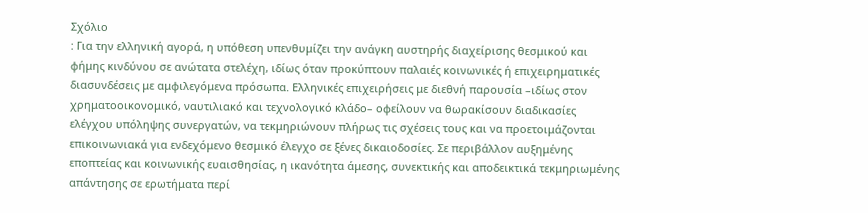Σχόλιο
: Για την ελληνική αγορά, η υπόθεση υπενθυμίζει την ανάγκη αυστηρής διαχείρισης θεσμικού και φήμης κινδύνου σε ανώτατα στελέχη, ιδίως όταν προκύπτουν παλαιές κοινωνικές ή επιχειρηματικές διασυνδέσεις με αμφιλεγόμενα πρόσωπα. Ελληνικές επιχειρήσεις με διεθνή παρουσία –ιδίως στον χρηματοοικονομικό, ναυτιλιακό και τεχνολογικό κλάδο– οφείλουν να θωρακίσουν διαδικασίες ελέγχου υπόληψης συνεργατών, να τεκμηριώνουν πλήρως τις σχέσεις τους και να προετοιμάζονται επικοινωνιακά για ενδεχόμενο θεσμικό έλεγχο σε ξένες δικαιοδοσίες. Σε περιβάλλον αυξημένης εποπτείας και κοινωνικής ευαισθησίας, η ικανότητα άμεσης, συνεκτικής και αποδεικτικά τεκμηριωμένης απάντησης σε ερωτήματα περί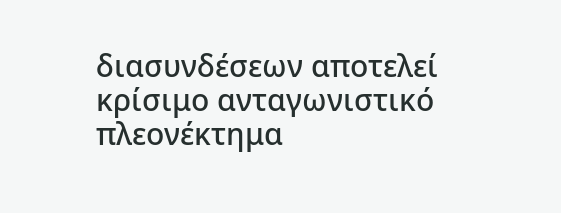διασυνδέσεων αποτελεί κρίσιμο ανταγωνιστικό πλεονέκτημα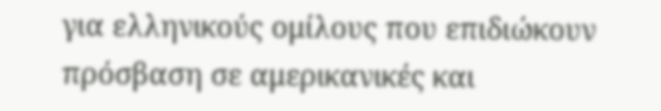για ελληνικούς ομίλους που επιδιώκουν πρόσβαση σε αμερικανικές και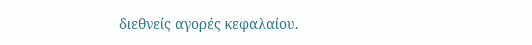διεθνείς αγορές κεφαλαίου.